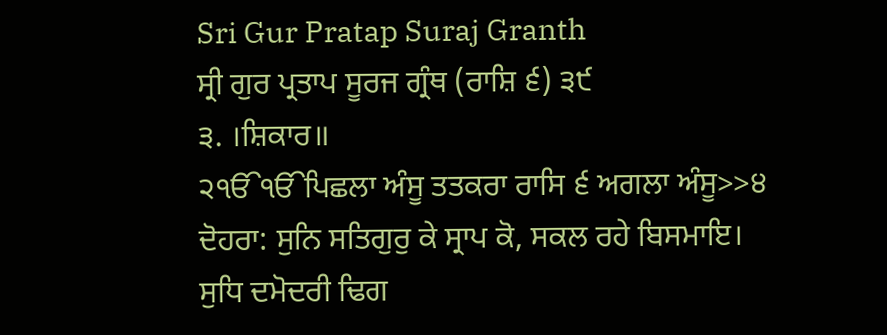Sri Gur Pratap Suraj Granth
ਸ੍ਰੀ ਗੁਰ ਪ੍ਰਤਾਪ ਸੂਰਜ ਗ੍ਰੰਥ (ਰਾਸ਼ਿ ੬) ੩੯
੩. ।ਸ਼ਿਕਾਰ॥
੨ੴੴਪਿਛਲਾ ਅੰਸੂ ਤਤਕਰਾ ਰਾਸਿ ੬ ਅਗਲਾ ਅੰਸੂ>>੪
ਦੋਹਰਾ: ਸੁਨਿ ਸਤਿਗੁਰੁ ਕੇ ਸ੍ਰਾਪ ਕੋ, ਸਕਲ ਰਹੇ ਬਿਸਮਾਇ।
ਸੁਧਿ ਦਮੋਦਰੀ ਢਿਗ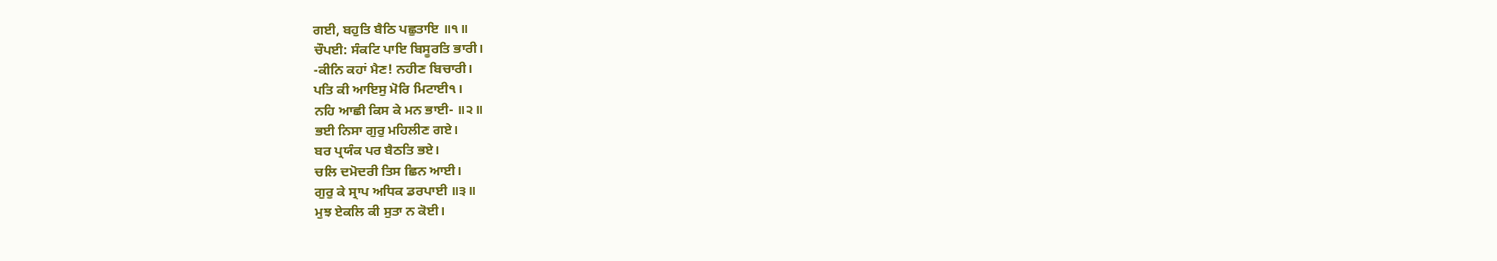ਗਈ, ਬਹੁਤਿ ਬੈਠਿ ਪਛੁਤਾਇ ॥੧॥
ਚੌਪਈ: ਸੰਕਟਿ ਪਾਇ ਬਿਸੂਰਤਿ ਭਾਰੀ।
-ਕੀਨਿ ਕਹਾਂ ਮੈਣ! ਨਹੀਣ ਬਿਚਾਰੀ।
ਪਤਿ ਕੀ ਆਇਸੁ ਮੋਰਿ ਮਿਟਾਈ੧।
ਨਹਿ ਆਛੀ ਕਿਸ ਕੇ ਮਨ ਭਾਈ- ॥੨॥
ਭਈ ਨਿਸਾ ਗੁਰੁ ਮਹਿਲੀਣ ਗਏ।
ਬਰ ਪ੍ਰਯੰਕ ਪਰ ਬੈਠਤਿ ਭਏ।
ਚਲਿ ਦਮੋਦਰੀ ਤਿਸ ਛਿਨ ਆਈ।
ਗੁਰੁ ਕੇ ਸ੍ਰਾਪ ਅਧਿਕ ਡਰਪਾਈ ॥੩॥
ਮੁਝ ਏਕਲਿ ਕੀ ਸੁਤਾ ਨ ਕੋਈ।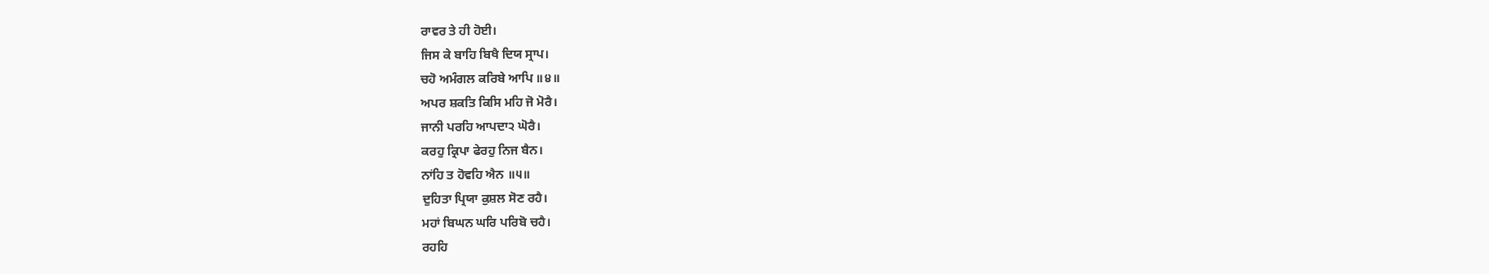ਰਾਵਰ ਤੇ ਹੀ ਹੋਈ।
ਜਿਸ ਕੇ ਬਾਹਿ ਬਿਖੈ ਦਿਯ ਸ੍ਰਾਪ।
ਚਹੋ ਅਮੰਗਲ ਕਰਿਬੇ ਆਪਿ ॥੪॥
ਅਪਰ ਸ਼ਕਤਿ ਕਿਸਿ ਮਹਿ ਜੋ ਮੋਰੈ।
ਜਾਨੀ ਪਰਹਿ ਆਪਦਾ੨ ਘੋਰੈ।
ਕਰਹੁ ਕ੍ਰਿਪਾ ਫੇਰਹੁ ਨਿਜ ਬੈਨ।
ਨਾਂਹਿ ਤ ਹੋਵਹਿ ਐਨ ॥੫॥
ਦੁਹਿਤਾ ਪ੍ਰਿਯਾ ਕੁਸ਼ਲ ਸੋਣ ਰਹੈ।
ਮਹਾਂ ਬਿਘਨ ਘਰਿ ਪਰਿਬੋ ਚਹੈ।
ਰਹਹਿ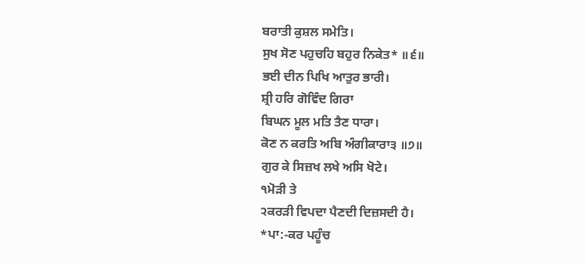ਬਰਾਤੀ ਕੁਸ਼ਲ ਸਮੇਤਿ।
ਸੁਖ ਸੋਣ ਪਹੁਚਹਿ ਬਹੁਰ ਨਿਕੇਤ* ॥੬॥
ਭਈ ਦੀਨ ਪਿਖਿ ਆਤੁਰ ਭਾਰੀ।
ਸ਼੍ਰੀ ਹਰਿ ਗੋਵਿੰਦ ਗਿਰਾ
ਬਿਘਨ ਮੂਲ ਮਤਿ ਤੈਣ ਧਾਰਾ।
ਕੋਣ ਨ ਕਰਤਿ ਅਬਿ ਅੰਗੀਕਾਰਾ੩ ॥੭॥
ਗੁਰ ਕੇ ਸਿਜ਼ਖ ਲਖੇ ਅਸਿ ਖੋਟੇ।
੧ਮੋੜੀ ਤੇ
੨ਕਰੜੀ ਵਿਪਦਾ ਪੈਣਦੀ ਦਿਜ਼ਸਦੀ ਹੈ।
*ਪਾ:-ਕਰ ਪਹੂੰਚ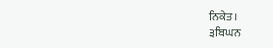ਨਿਕੇਤ।
੩ਬਿਘਨ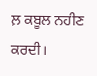ਲ਼ ਕਬੂਲ ਨਹੀਣ ਕਰਦੀ।